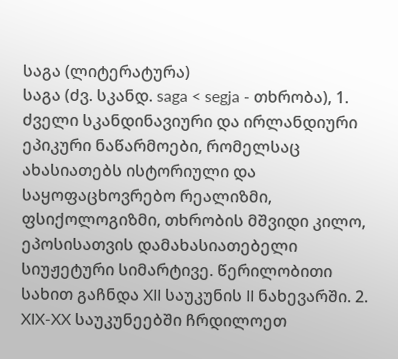საგა (ლიტერატურა)
საგა (ძვ. სკანდ. saga < segja - თხრობა), 1. ძველი სკანდინავიური და ირლანდიური ეპიკური ნაწარმოები, რომელსაც ახასიათებს ისტორიული და საყოფაცხოვრებო რეალიზმი, ფსიქოლოგიზმი, თხრობის მშვიდი კილო, ეპოსისათვის დამახასიათებელი სიუჟეტური სიმარტივე. წერილობითი სახით გაჩნდა XII საუკუნის II ნახევარში. 2. XIX-XX საუკუნეებში ჩრდილოეთ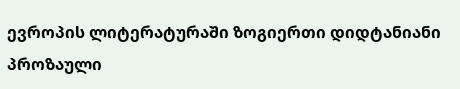ევროპის ლიტერატურაში ზოგიერთი დიდტანიანი პროზაული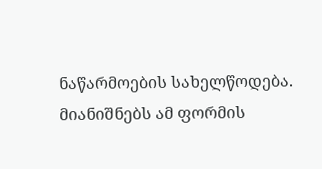ნაწარმოების სახელწოდება. მიანიშნებს ამ ფორმის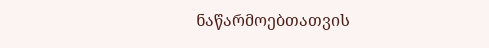ნაწარმოებთათვის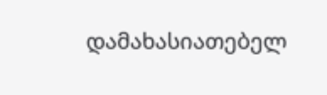დამახასიათებელ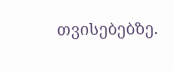თვისებებზე.